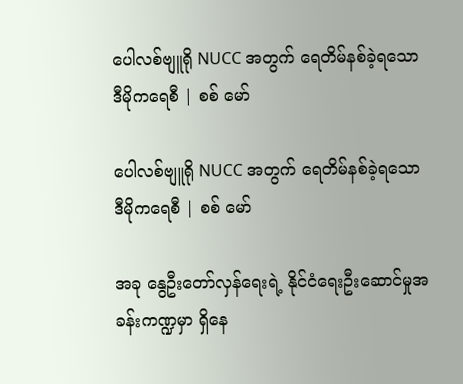ပေါလစ်ဗျူရို NUCC အတွက် ရေတိမ်နစ်ခဲ့ရသော ဒီမိုကရေစီ | စစ် မော်

ပေါလစ်ဗျူရို NUCC အတွက် ရေတိမ်နစ်ခဲ့ရသော ဒီမိုကရေစီ | စစ် မော်

အခု နွေဦးတော်လှန်ရေးရဲ့ နိုင်ငံရေးဦးဆောင်မှုအခန်းကဏ္ဍမှာ ရှိနေ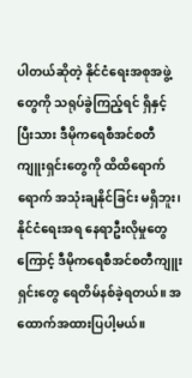ပါတယ်ဆိုတဲ့ နိုင်ငံရေးအစုအဖွဲ့တွေကို သရုပ်ခွဲကြည့်ရင် ရှိနှင့်ပြီးသား ဒီမိုကရေစီအင်စတီကျူးရှင်းတွေကို ထိထိရောက်ရောက် အသုံးချနိုင်ခြင်း မရှိဘူး၊ နိုင်ငံရေးအရ နေရာဦးလိုမှုတွေကြောင့် ဒီမိုကရေစီအင်စတီကျူးရှင်းတွေ ရေတိမ်နစ်ခဲ့ရတယ်။ အထောက်အထားပြပါ့မယ်။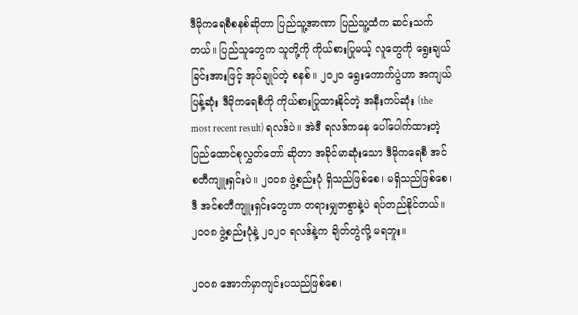ဒီမိုကရေစီစနစ်ဆိုတာ ပြည်သူ့အာဏာ ပြည်သူ့ထံက ဆင်းသက်တယ်။ ပြည်သူတွေက သူတို့ကို ကိုယ်စားပြုမယ့် လူတွေကို ရွေးချယ်ခြင်းအားဖြင့် အုပ်ချုပ်တဲ့ စနစ်။ ၂၀၂၀ ရွေးကောက်ပွဲဟာ အကျယ်ပြန့်ဆုံး ဒီမိုကရေစီကို ကိုယ်စားပြုထားနိုင်တဲ့ အနီးကပ်ဆုံး (the most recent result) ရလဒ်ပဲ။ အဲဒီ ရလဒ်ကနေ ပေါ်ပေါက်ထားတဲ့ ပြည်ထောင်စုလွှတ်တော် ဆိုတာ အခိုင်မာဆုံးသော ဒီမိုကရေစီ အင်စတီကျူးရှင်းပဲ။ ၂၀၀၈ ဖွဲ့စည်းပုံ ရှိသည်ဖြစ်စေ၊ မရှိသည်ဖြစ်စေ၊ ဒီ အင်စတီကျူးရှင်းတွေဟာ တရားမျှတစွာနဲ့ပဲ ရပ်တည်နိုင်တယ်။ ၂၀၀၈ ဖွဲ့စည်းပုံနဲ့ ၂၀၂၀ ရလဒ်နဲ့က ချိတ်တွဲလို့ မရဘူး။

၂၀၀၈ အောက်မှာကျင်းပသည်ဖြစ်စေ၊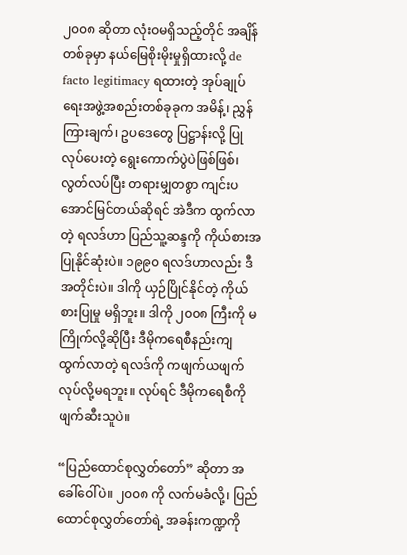၂၀၀၈ ဆိုတာ လုံးဝမရှိသည့်တိုင် အချိန်တစ်ခုမှာ နယ်မြေစိုးမိုးမှုရှိထားလို့ de facto legitimacy ရထားတဲ့ အုပ်ချုပ်ရေးအဖွဲ့အစည်းတစ်ခုခုက အမိန့်၊ ညွှန်ကြားချက်၊ ဥပဒေတွေ ပြဋ္ဌာန်းလို့ ပြုလုပ်ပေးတဲ့ ရွေးကောက်ပွဲပဲဖြစ်ဖြစ်၊ လွတ်လပ်ပြီး တရားမျှတစွာ ကျင်းပအောင်မြင်တယ်ဆိုရင် အဲဒီက ထွက်လာတဲ့ ရလဒ်ဟာ ပြည်သူ့ဆန္ဒကို ကိုယ်စားအပြုနိုင်ဆုံးပဲ။ ၁၉၉၀ ရလဒ်ဟာလည်း ဒီအတိုင်းပဲ။ ဒါကို ယှဉ်ပြိုင်နိုင်တဲ့ ကိုယ်စားပြုမှု မရှိဘူး။ ဒါကို ၂၀၀၈ ကြီးကို မကြိုက်လို့ဆိုပြီး ဒီမိုကရေစီနည်းကျ ထွက်လာတဲ့ ရလဒ်ကို ကဖျက်ယဖျက် လုပ်လို့မရဘူး။ လုပ်ရင် ဒီမိုကရေစီကို ဖျက်ဆီးသူပဲ။

“ပြည်ထောင်စုလွှတ်တော်” ဆိုတာ အခေါ်ဝေါ်ပဲ။ ၂၀၀၈ ကို လက်မခံလို့၊ ပြည်ထောင်စုလွှတ်တော်ရဲ့ အခန်းကဏ္ဍကို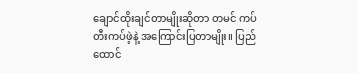ချောင်ထိုးချင်တာမျိုးဆိုတာ တမင် ကပ်တီးကပ်ဖဲ့နဲ့ အကြောင်းပြတာမျိုး။ ပြည်ထောင်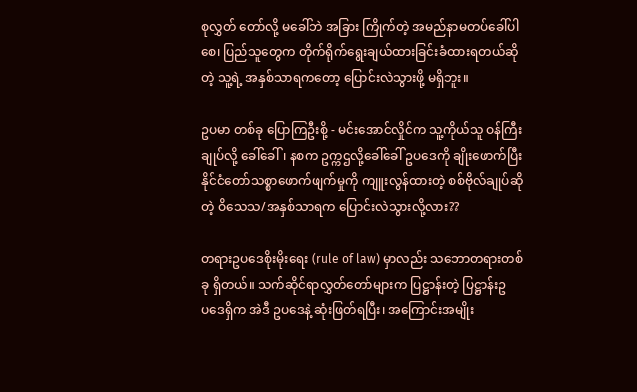စုလွှတ် တော်လို့ မခေါ်ဘဲ အခြား ကြိုက်တဲ့ အမည်နာမတပ်ခေါ်ပါစေ၊ ပြည်သူတွေက တိုက်ရိုက်ရွေးချယ်ထားခြင်းခံထားရတယ်ဆိုတဲ့ သူ့ရဲ့ အနှစ်သာရကတော့ ပြောင်းလဲသွားဖို့ မရှိဘူး။

ဥပမာ တစ်ခု ပြောကြဦးစို့ - မင်းအောင်လှိုင်က သူ့ကိုယ်သူ ဝန်ကြီးချုပ်လို့ ခေါ်ခေါ်၊ နစက ဥက္ကဌလို့ခေါ်ခေါ် ဥပဒေကို ချိုးဖောက်ပြီး နိုင်ငံတော်သစ္စာဖောက်ဖျက်မှုကို ကျူးလွန်ထားတဲ့ စစ်ဗိုလ်ချုပ်ဆိုတဲ့ ဝိသေသ/အနှစ်သာရက ပြောင်းလဲသွားလို့လား??

တရားဥပဒေစိုးမိုးရေး (rule of law) မှာလည်း သဘောတရားတစ်ခု ရှိတယ်။ သက်ဆိုင်ရာလွှတ်တော်များက ပြဋ္ဌာန်းတဲ့ ပြဋ္ဌာန်းဥပ‌ဒေရှိက အဲဒီ ဥပဒေနဲ့ ဆုံးဖြတ်ရပြီး၊ အကြောင်းအမျိုး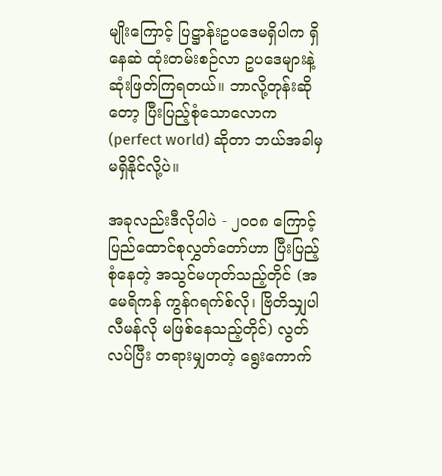မျိုးကြောင့် ပြဋ္ဌာန်းဥပဒေမရှိပါက ရှိနေဆဲ ထုံးတမ်းစဉ်လာ ဥပဒေများနဲ့ ဆုံးဖြတ်ကြရတယ်။ ဘာလို့တုန်းဆိုတော့ ပြီးပြည့်စုံသောလောက (perfect world) ဆိုတာ ဘယ်အခါမှ မရှိနိုင်လို့ပဲ။

အခုလည်းဒီလိုပါပဲ - ၂၀၀၈ ကြောင့် ပြည်ထောင်စုလွှတ်တော်ဟာ ပြီးပြည့်စုံနေတဲ့ အသွင်မဟုတ်သည့်တိုင် (အမေရိကန် ကွန်ဂရက်စ်လို၊ ဗြိတိသျှပါလီမန်လို မဖြစ်နေသည့်တိုင်) လွတ်လပ်ပြီး တရားမျှတတဲ့ ရွေးကောက်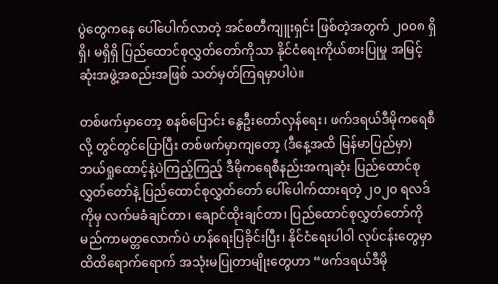ပွဲတွေကနေ ပေါ်ပေါက်လာတဲ့ အင်စတီကျူးရှင်း ဖြစ်တဲ့အတွက် ၂၀၀၈ ရှိရှိ၊ မရှိရှိ ပြည်ထောင်စုလွှတ်တော်ကိုသာ နိုင်ငံရေးကိုယ်စားပြုမှု အမြင့်ဆုံးအဖွဲ့အစည်းအဖြစ် သတ်မှတ်ကြရမှာပါပဲ။

တစ်ဖက်မှာတော့ စနစ်ပြောင်း နွေဦးတော်လှန်ရေး၊ ဖက်ဒရယ်ဒီမိုကရေစီလို့ တွင်တွင်ပြောပြီး တစ်ဖက်မှာကျတော့ (ဒီနေ့အထိ မြန်မာပြည်မှာ) ဘယ်ရှုထောင့်နဲ့ပဲကြည့်ကြည့် ဒီမိုကရေစီနည်းအကျဆုံး ပြည်ထောင်စုလွှတ်တော်နဲ့ ပြည်ထောင်စုလွှတ်တော် ပေါ်ပေါက်ထားရတဲ့ ၂၀၂၀ ရလဒ်ကိုမှ လက်မခံချင်တာ၊ ချောင်ထိုးချင်တာ၊ ပြည်ထောင်စုလွှတ်တော်ကို မည်ကာမတ္တလောက်ပဲ ဟန်ရေးပြခိုင်းပြီး၊ နိုင်ငံရေးပါဝါ လုပ်ငန်းတွေမှာ ထိထိရောက်ရောက် အသုံးမပြုတာမျိုးတွေဟာ “ဖက်ဒရယ်ဒီမို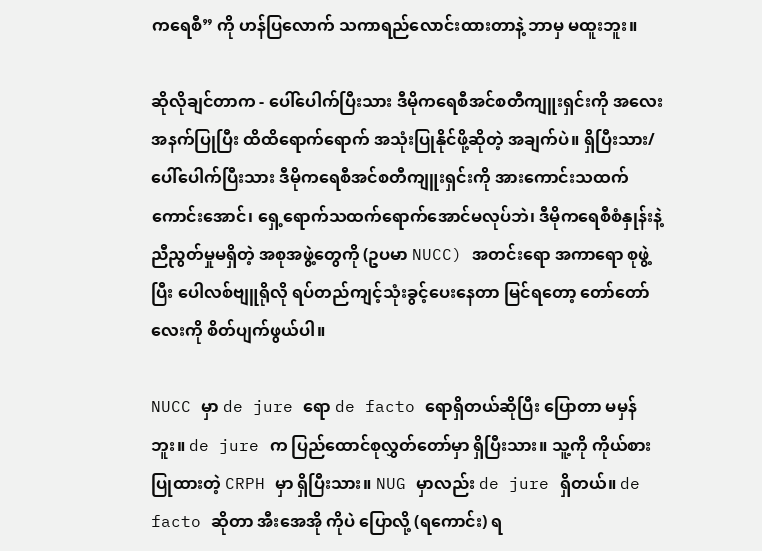ကရေစီ” ကို ဟန်ပြလောက် သကာရည်လောင်းထားတာနဲ့ ဘာမှ မထူးဘူး။

ဆိုလိုချင်တာက - ပေါ်ပေါက်ပြီးသား ဒီမိုကရေစီအင်စတီကျူးရှင်းကို အလေးအနက်ပြုပြီး ထိထိရောက်ရောက် အသုံးပြုနိုင်ဖို့ဆိုတဲ့ အချက်ပဲ။ ရှိပြီးသား/ပေါ်ပေါက်ပြီးသား ဒီမိုကရေစီအင်စတီကျူးရှင်းကို အားကောင်းသထက် ကောင်းအောင်၊ ရှေ့ရောက်သထက်ရောက်အောင်မလုပ်ဘဲ၊ ဒီမိုကရေစီစံနှုန်းနဲ့ ညီညွတ်မှုမရှိတဲ့ အစုအဖွဲ့တွေကို (ဥပမာ NUCC) အတင်းရော အကာရော စုဖွဲ့ပြီး ပေါလစ်ဗျူရိုလို ရပ်တည်ကျင့်သုံးခွင့်ပေးနေတာ မြင်ရတော့ တော်တော်လေးကို စိတ်ပျက်ဖွယ်ပါ။

NUCC မှာ de jure ရော de facto ရောရှိတယ်ဆိုပြီး ပြောတာ မမှန်ဘူး။ de jure က ပြည်ထောင်စုလွှတ်တော်မှာ ရှိပြီးသား။ သူ့ကို ကိုယ်စားပြုထားတဲ့ CRPH မှာ ရှိပြီးသား။ NUG မှာလည်း de jure ရှိတယ်။ de facto ဆိုတာ အီးအေအို ကိုပဲ ပြောလို့ (ရကောင်း) ရ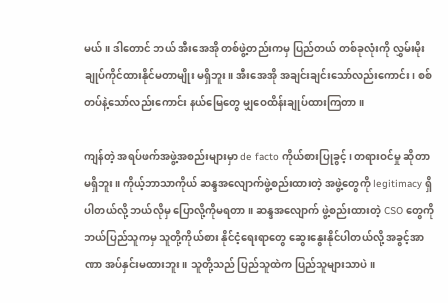မယ်။ ဒါတောင် ဘယ် အီးအေအို တစ်ဖွဲ့တည်းကမှ ပြည်တယ် တစ်ခုလုံးကို လွှမ်းမိုး ချုပ်ကိုင်ထားနိုင်မတာမျိုး မရှိဘူး။ အီးအေအို အချင်းချင်းသော်လည်းကောင်း၊ စစ်တပ်နဲ့သော်လည်း‌‌ကောင်း နယ်မြေတွေ မျှဝေထိန်းချုပ်ထားကြတာ။

ကျန်တဲ့ အရပ်ဖက်အဖွဲ့အစည်းများမှာ de facto ကိုယ်စားပြုခွင့်၊ တရားဝင်မှု ဆိုတာ မရှိဘူး။ ကိုယ့်ဘာသာကိုယ် ဆန္ဒအလျောက်ဖွဲ့စည်းထားတဲ့ အဖွဲ့တွေကို legitimacy ရှိပါတယ်လို့ ဘယ်လိုမှ ပြောလို့ကိုမရတာ။ ဆန္ဒအလျောက် ဖွဲ့စည်းထားတဲ့ CSO တွေကို ဘယ်ပြည်သူကမှ သူတို့ကိုယ်စား နိုင်ငံ့ရေးရာတွေ ဆွေးနွေးနိုင်ပါတယ်လို့ အခွင့်အာဏာ အပ်နှင်းမထားဘူး။ သူတို့သည် ပြည်သူထဲက ပြည်သူများသာပဲ။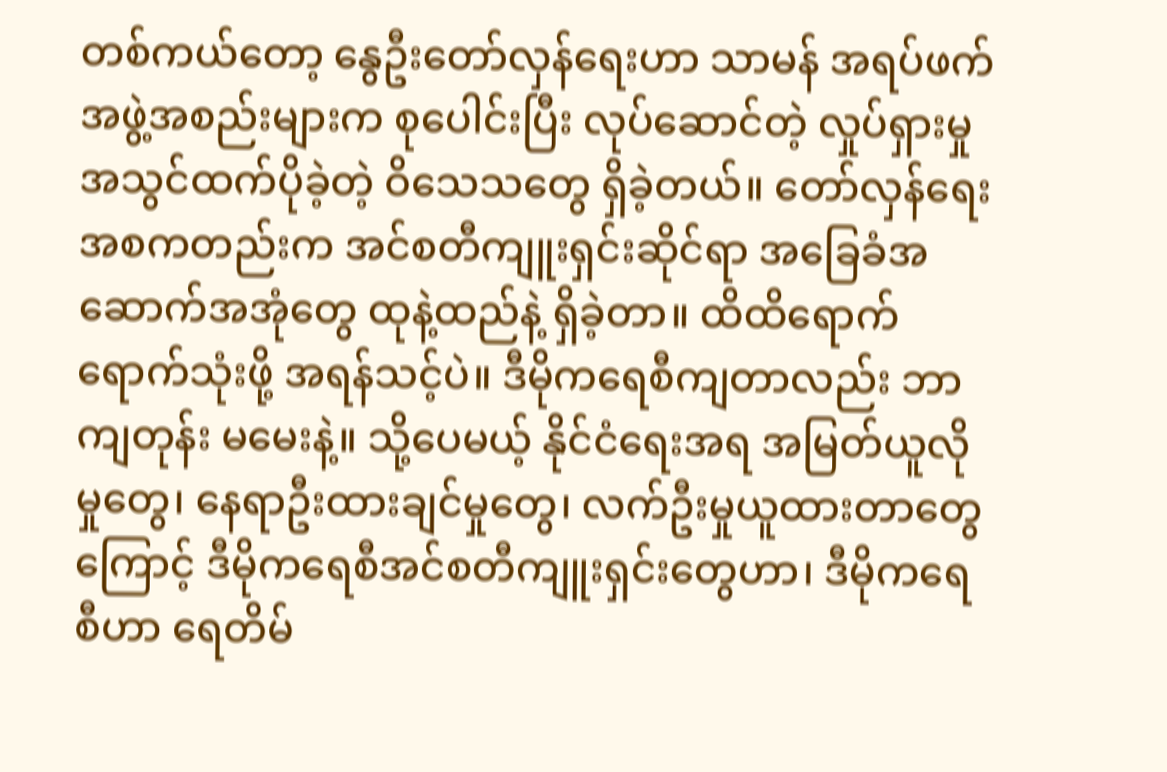တစ်ကယ်တော့ နွေဦးတော်လှန်ရေးဟာ သာမန် အရပ်ဖက်အဖွဲ့အစည်းများက စုပေါင်းပြီး လုပ်ဆောင်တဲ့ လှုပ်ရှားမှု အသွင်ထက်ပိုခဲ့တဲ့ ဝိသေသတွေ ရှိခဲ့တယ်။ တော်လှန်ရေးအစကတည်းက အင်စတီကျူးရှင်းဆိုင်ရာ အခြေခံအဆောက်အအုံတွေ ထုနဲ့ထည်နဲ့ ရှိခဲ့တာ။ ထိထိရောက်ရောက်သုံးဖို့ အရန်သင့်ပဲ။ ဒီမိုကရေစီကျတာလည်း ဘာကျတုန်း မမေးနဲ့။ သို့ပေမယ့် နိုင်ငံရေးအရ အမြတ်ယူလိုမှုတွေ၊ နေရာဦးထားချင်မှုတွေ၊ လက်ဦးမှုယူထားတာတွေကြောင့် ဒီမိုကရေစီအင်စတီကျူးရှင်းတွေဟာ၊ ဒီမိုကရေစီဟာ ရေတိမ်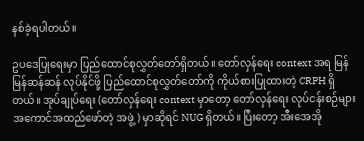နစ်ခဲ့ရပါတယ်။

ဥပဒေပြုရေးမှာ ပြည်ထောင်စုလွှတ်တော်ရှိတယ်။ တော်လှန်ရေး context အရ မြန်မြန်ဆန်ဆန် လုပ်နိုင်ဖို့ ပြည်ထောင်စုလွှတ်တော်ကို ကိုယ်စားပြုထားတဲ့ CRPH ရှိတယ်။ အုပ်ချုပ်ရေး (တော်လှန်ရေး context မှာတော့ တော်လှန်ရေး လုပ်ငန်းစဉ်များအကောင်အထည်ဖော်တဲ့ အဖွဲ့) မှာဆိုရင် NUG ရှိတယ်။ ပြီးတော့ အီးအေအို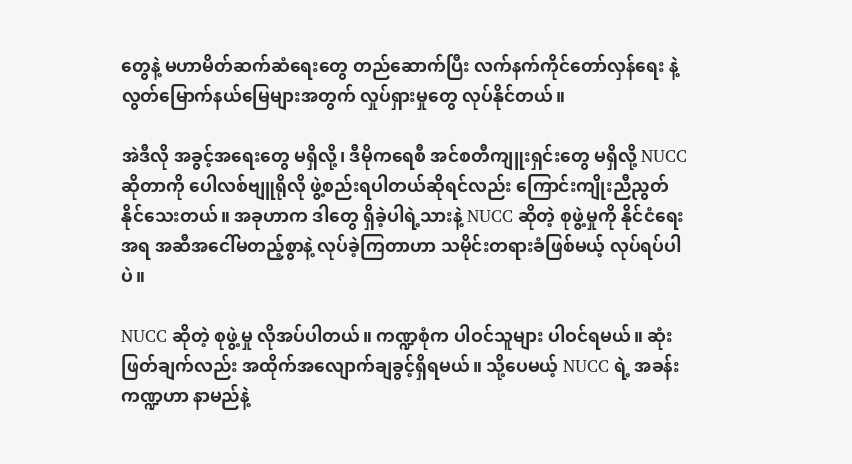တွေနဲ့ မဟာမိတ်ဆက်ဆံရေးတွေ တည်ဆောက်ပြီး လက်နက်ကိုင်တော်လှန်ရေး နဲ့ လွတ်မြောက်နယ်မြေများအတွက် လှုပ်ရှားမှုတွေ လုပ်နိုင်တယ်။

အဲဒီလို အခွင့်အရေးတွေ မရှိလို့၊ ဒီမိုကရေစီ အင်စတီကျူးရှင်းတွေ မရှိလို့ NUCC ဆိုတာကို ပေါလစ်ဗျူရိုလို ဖွဲ့စည်းရပါတယ်ဆိုရင်လည်း ကြောင်းကျိုးညီညွတ်နိုင်သေးတယ်။ အခုဟာက ဒါတွေ ရှိခဲ့ပါရဲ့သားနဲ့ NUCC ဆိုတဲ့ စုဖွဲ့မှုကို နိုင်ငံရေးအရ အဆီအငေါ်မတည့်စွာနဲ့ လုပ်ခဲ့ကြတာဟာ သမိုင်းတရားခံဖြစ်မယ့် လုပ်ရပ်ပါပဲ။

NUCC ဆိုတဲ့ စုဖွဲ့မှု လိုအပ်ပါတယ်။ ကဏ္ဍစုံက ပါဝင်သူများ ပါဝင်ရမယ်။ ဆုံးဖြတ်ချက်လည်း အထိုက်အလျောက်ချခွင့်ရှိရမယ်။ သို့ပေမယ့် NUCC ရဲ့ အခန်းကဏ္ဍဟာ နာမည်နဲ့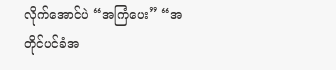လိုက်အောင်ပဲ “အကြံပေး” “အတိုင်ပင်ခံအ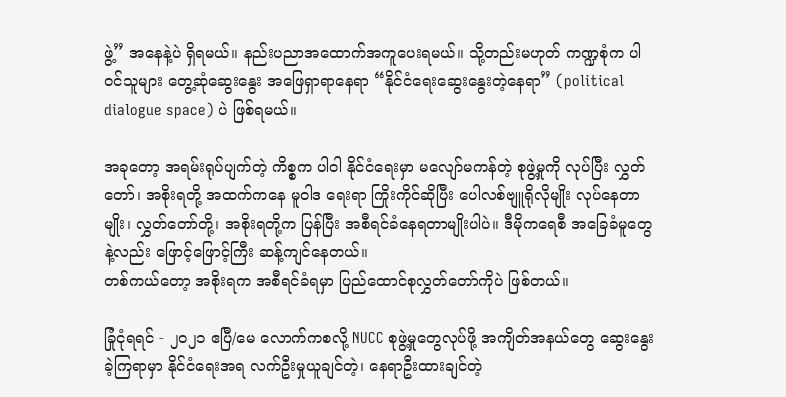ဖွဲ့” အနေနဲ့ပဲ ရှိရမယ်။ နည်းပညာအထောက်အကူပေးရမယ်။ သို့တည်းမဟုတ် ကဏ္ဍစုံက ပါဝင်သူများ တွေ့ဆုံဆွေးနွေး အဖြေရှာရာနေရာ “နိုင်ငံရေးဆွေးနွေးတဲ့နေရာ” (political dialogue space) ပဲ ဖြစ်ရမယ်။

အခုတော့ အရမ်းရုပ်ပျက်တဲ့ ကိစ္စက ပါဝါ နိုင်ငံရေးမှာ မလျော်မကန်တဲ့ စုဖွဲ့မှုကို လုပ်ပြီး လွှတ်တော်၊ အစိုးရတို့ အထက်ကနေ မူဝါဒ ရေးရာ ကြိုးကိုင်ဆိုပြီး ပေါလစ်ဗျူရိုလိုမျိုး လုပ်နေတာမျိုး၊ လွှတ်တော်တို့၊ အစိုးရတို့က ပြန်ပြီး အစီရင်ခံနေရတာမျိုးပါပဲ။ ဒီမိုကရေစီ အခြေခံမူတွေနဲ့လည်း ဖြောင့်ဖြောင့်ကြီး ဆန့်ကျင်နေတယ်။
တစ်ကယ်တော့ အစိုးရက အစီရင်ခံရမှာ ပြည်ထောင်စုလွှတ်တော်ကိုပဲ ဖြစ်တယ်။

ခြုံငုံရရင် - ၂၀၂၁ ဧပြီ/မေ လောက်ကစလို့ NUCC စုဖွဲ့မှုတွေလုပ်ဖို့ အကျိတ်အနယ်တွေ ဆွေးနွေးခဲ့ကြရာမှာ နိုင်ငံရေးအရ လက်ဦးမှုယူချင်တဲ့၊ နေရာဦးထားချင်တဲ့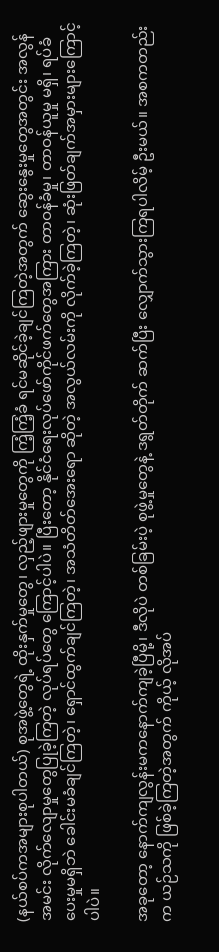(နယ်စပ်ကအများစုပါတယ်) စုအဖွဲ့တွေရဲ့ ထိုးနှက်မှုတွေ၊ လှည့်ဖျားမှုတွေကို ကြံ့ကြံ့ခံ ရင်မဆိုင်ခဲ့ချင်ကြတဲ့အတွက် ဆွေးနွေးမှုတွေအတွင်း အလွန်အမင်း လိုက်လျောမှုတွေပြုခဲ့ကြတဲ့ လုပ်ရပ်တွေ ကြောင့်ပါပဲ။ ပြီးတော့ နိုင်ငံရေးလုပ်ဖော်ကိုင်ဖက်တွေအကြား တာဝန်ခံမှု၊ တာဝန်ယူမှု မရှိ၊ ရပ်ခံပေးမှုမရှိဘဲ ခေါင်းမခံချင်ကြတဲ့၊ ရှောင်ထွက်ချင်ကြတဲ့၊ အသံတိတ်အေးရော ဆိုတဲ့ အလွယ်လမ်းကို လိုက်ခဲ့ကြတဲ့၊ ဆုံးဖြတ်ချက်အမှားများကြောင့်ပါပဲ။

အခုတော့ နောက်ကျလွန်းမကနောက်ကျခဲ့ပြီမို့၊ ဒီလိုပဲ တစ်ခြမ်းပဲ့ စုဖွဲ့မှုတွေနဲ့ ဒရွတ်တိုက် ဆက်ပြီး လျှောက်သွားကြရပါလိမ့် ဦးမယ်။ အစကတည်းက ယဉ်သကို ဖြစ်ခဲ့ကြတဲ့အတွက် ကိုယ့် လိုအပ်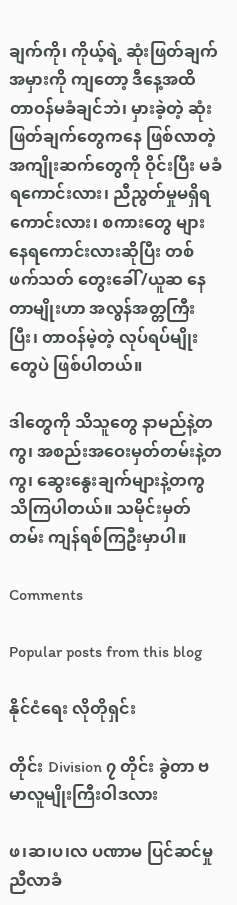ချက်ကို၊ ကိုယ့်ရဲ့ ဆုံးဖြတ်ချက်အမှားကို ကျတော့ ဒီနေ့အထိ တာဝန်မခံချင်ဘဲ၊ မှားခဲ့တဲ့ ဆုံးဖြတ်ချက်တွေကနေ ဖြစ်လာတဲ့ အကျိုးဆက်တွေကို ဝိုင်းပြီး မခံရကောင်းလား၊ ညီညွတ်မှုမရှိရကောင်းလား၊ စကားတွေ များနေရကောင်းလားဆိုပြီး တစ်ဖက်သတ် တွေးခေါ်/ယူဆ နေတာမျိုးဟာ အလွန်အတ္တကြီးပြီး၊ တာဝန်မဲ့တဲ့ လုပ်ရပ်မျိုးတွေပဲ ဖြစ်ပါတယ်။

ဒါတွေကို သိသူတွေ နာမည်နဲ့တကွ၊ အစည်းအဝေးမှတ်တမ်းနဲ့တကွ၊ ဆွေးနွေးချက်များနဲ့တကွ သိကြပါတယ်။ သမိုင်းမှတ်တမ်း ကျန်ရစ်ကြဦးမှာပါ။

Comments

Popular posts from this blog

နိုင်ငံရေး လိုတိုရှင်း

တိုင်း Division ၇ တိုင်း ခွဲတာ ဗမာလူမျိုးကြီးဝါဒလား

ဖ၊ဆ၊ပ၊လ ပဏာမ ပြင်ဆင်မှု ညီလာခံ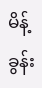မိန့်ခွန်း